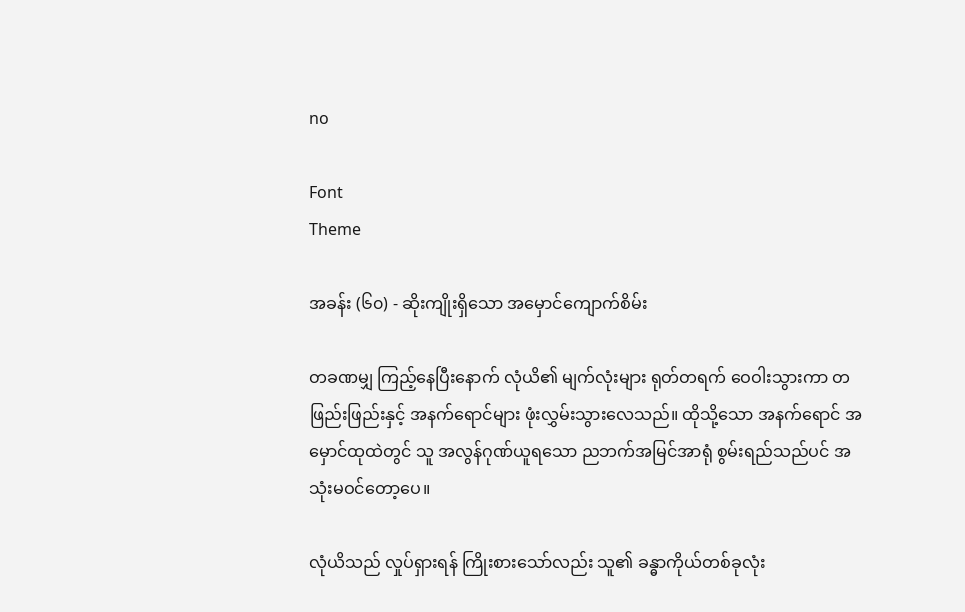no

Font
Theme

အခန်း (၆၀) - ဆိုးကျိုးရှိသော အမှောင်ကျောက်စိမ်း

တခဏမျှ ကြည့်နေပြီးနောက် လုံယိ၏ မျက်လုံးများ ရုတ်တရက် ဝေဝါးသွားကာ တဖြည်းဖြည်းနှင့် အနက်ရောင်များ ဖုံးလွှမ်းသွားလေသည်။ ထိုသို့သော အနက်ရောင် အမှောင်ထုထဲတွင် သူ အလွန်ဂုဏ်ယူရသော ညဘက်အမြင်အာရုံ စွမ်းရည်သည်ပင် အသုံးမဝင်တော့ပေ။

လုံယိသည် လှုပ်ရှားရန် ကြိုးစားသော်လည်း သူ၏ ခန္ဓာကိုယ်တစ်ခုလုံး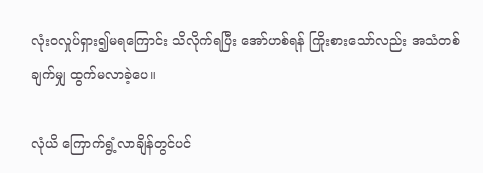လုံးဝလှုပ်ရှား၍မရကြောင်း သိလိုက်ရပြီး အော်ဟစ်ရန် ကြိုးစားသော်လည်း အသံတစ်ချက်မျှ ထွက်မလာခဲ့ပေ။

လုံယိ ကြောက်ရွံ့လာချိန်တွင်ပင်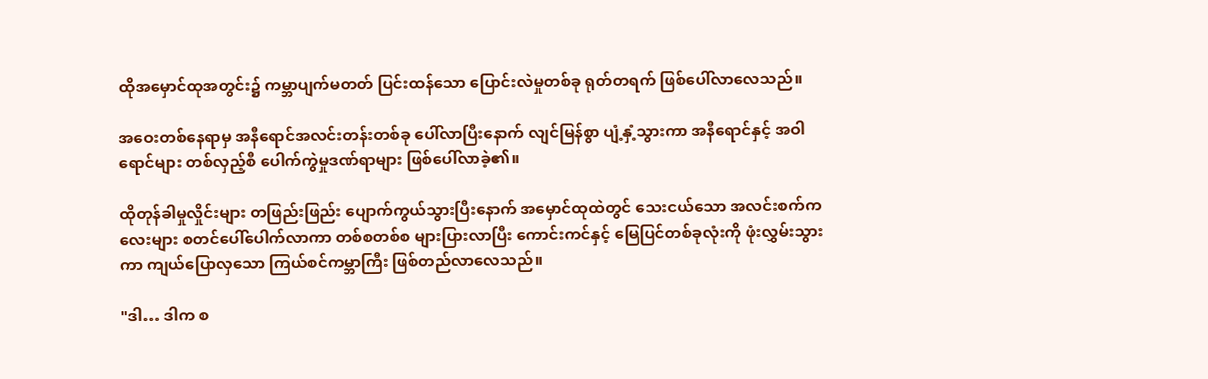ထိုအမှောင်ထုအတွင်း၌ ကမ္ဘာပျက်မတတ် ပြင်းထန်သော ပြောင်းလဲမှုတစ်ခု ရုတ်တရက် ဖြစ်ပေါ်လာလေသည်။

အဝေးတစ်နေရာမှ အနီရောင်အလင်းတန်းတစ်ခု ပေါ်လာပြီးနောက် လျင်မြန်စွာ ပျံ့နှံ့သွားကာ အနီရောင်နှင့် အဝါရောင်များ တစ်လှည့်စီ ပေါက်ကွဲမှုဒဏ်ရာများ ဖြစ်ပေါ်လာခဲ့၏။

ထိုတုန်ခါမှုလှိုင်းများ တဖြည်းဖြည်း ပျောက်ကွယ်သွားပြီးနောက် အမှောင်ထုထဲတွင် သေးငယ်သော အလင်းစက်ကလေးများ စတင်ပေါ်ပေါက်လာကာ တစ်စတစ်စ များပြားလာပြီး ကောင်းကင်နှင့် မြေပြင်တစ်ခုလုံးကို ဖုံးလွှမ်းသွားကာ ကျယ်ပြောလှသော ကြယ်စင်ကမ္ဘာကြီး ဖြစ်တည်လာလေသည်။

"ဒါ… ဒါက စ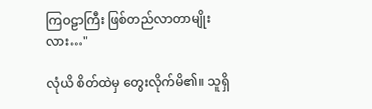ကြဝဠာကြီး ဖြစ်တည်လာတာမျိုးလား…"

လုံယိ စိတ်ထဲမှ တွေးလိုက်မိ၏။ သူရှိ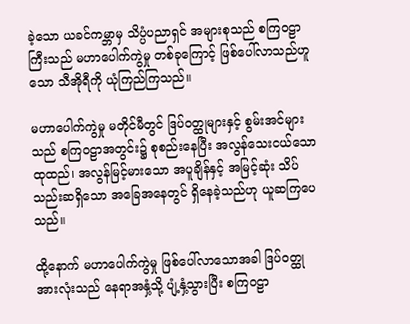ခဲ့သော ယခင်ကမ္ဘာမှ သိပ္ပံပညာရှင် အများစုသည် စကြဝဠာကြီးသည် မဟာပေါက်ကွဲမှု တစ်ခုကြောင့် ဖြစ်ပေါ်လာသည်ဟူသော သီအိုရီကို ယုံကြည်ကြသည်။

မဟာပေါက်ကွဲမှု မတိုင်မီတွင် ဒြပ်ဝတ္ထုများနှင့် စွမ်းအင်များသည် စကြဝဠာအတွင်း၌ စုစည်းနေပြီး အလွန်သေးငယ်သော ထုထည်၊ အလွန်မြင့်မားသော အပူချိန်နှင့် အမြင့်ဆုံး သိပ်သည်းဆရှိသော အခြေအနေတွင် ရှိနေခဲ့သည်ဟု ယူဆကြပေသည်။

ထို့နောက် မဟာပေါက်ကွဲမှု ဖြစ်ပေါ်လာသောအခါ ဒြပ်ဝတ္ထုအားလုံးသည် နေရာအနှံ့သို့ ပျံ့နှံ့သွားပြီး စကြဝဠာ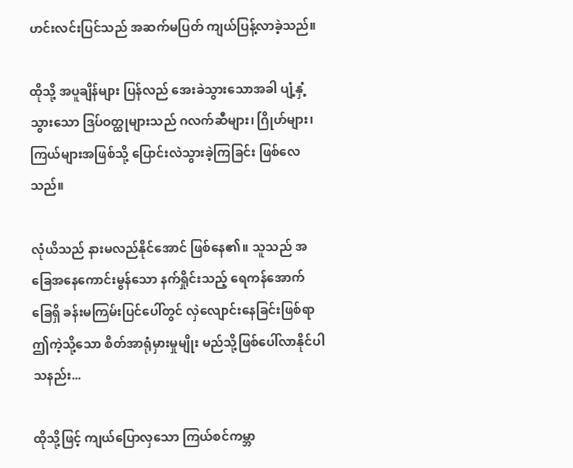ဟင်းလင်းပြင်သည် အဆက်မပြတ် ကျယ်ပြန့်လာခဲ့သည်။

ထိုသို့ အပူချိန်များ ပြန်လည် အေးခဲသွားသောအခါ ပျံ့နှံ့သွားသော ဒြပ်ဝတ္ထုများသည် ဂလက်ဆီများ၊ ဂြိုဟ်များ၊ ကြယ်များအဖြစ်သို့ ပြောင်းလဲသွားခဲ့ကြခြင်း ဖြစ်လေသည်။

လုံယိသည် နားမလည်နိုင်အောင် ဖြစ်နေ၏။ သူသည် အခြေအနေကောင်းမွန်သော နက်ရှိုင်းသည့် ရေကန်အောက်ခြေရှိ ခန်းမကြမ်းပြင်ပေါ်တွင် လှဲလျောင်းနေခြင်းဖြစ်ရာ ဤကဲ့သို့သော စိတ်အာရုံမှားမှုမျိုး မည်သို့ဖြစ်ပေါ်လာနိုင်ပါသနည်း...

ထိုသို့ဖြင့် ကျယ်ပြောလှသော ကြယ်စင်ကမ္ဘာ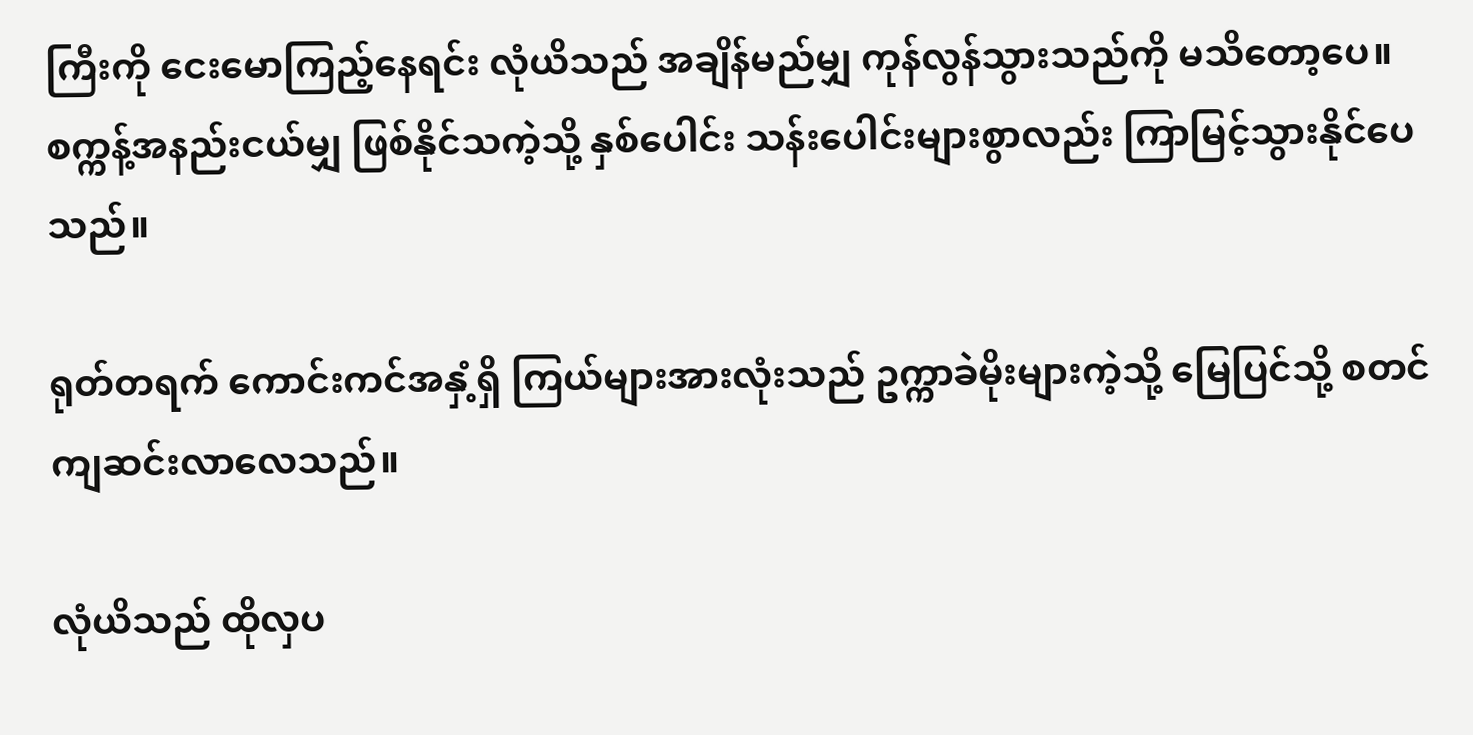ကြီးကို ငေးမောကြည့်နေရင်း လုံယိသည် အချိန်မည်မျှ ကုန်လွန်သွားသည်ကို မသိတော့ပေ။ စက္ကန့်အနည်းငယ်မျှ ဖြစ်နိုင်သကဲ့သို့ နှစ်ပေါင်း သန်းပေါင်းများစွာလည်း ကြာမြင့်သွားနိုင်ပေသည်။

ရုတ်တရက် ကောင်းကင်အနှံ့ရှိ ကြယ်များအားလုံးသည် ဥက္ကာခဲမိုးများကဲ့သို့ မြေပြင်သို့ စတင်ကျဆင်းလာလေသည်။

လုံယိသည် ထိုလှပ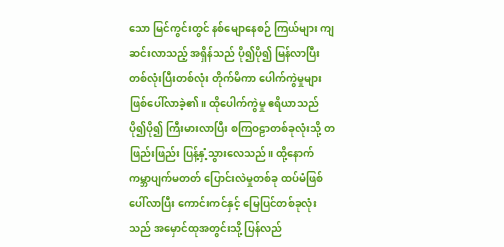သော မြင်ကွင်းတွင် နစ်မျောနေစဉ် ကြယ်များ ကျဆင်းလာသည့် အရှိန်သည် ပို၍ပို၍ မြန်လာပြီး တစ်လုံးပြီးတစ်လုံး တိုက်မိကာ ပေါက်ကွဲမှုများ ဖြစ်ပေါ်လာခဲ့၏။ ထိုပေါက်ကွဲမှု ဧရိယာသည် ပို၍ပို၍ ကြီးမားလာပြီး စကြဝဠာတစ်ခုလုံးသို့ တဖြည်းဖြည်း ပြန့်နှံ့သွားလေသည်။ ထို့နောက် ကမ္ဘာပျက်မတတ် ပြောင်းလဲမှုတစ်ခု ထပ်မံဖြစ်ပေါ်လာပြီး ကောင်းကင်နှင့် မြေပြင်တစ်ခုလုံးသည် အမှောင်ထုအတွင်းသို့ ပြန်လည်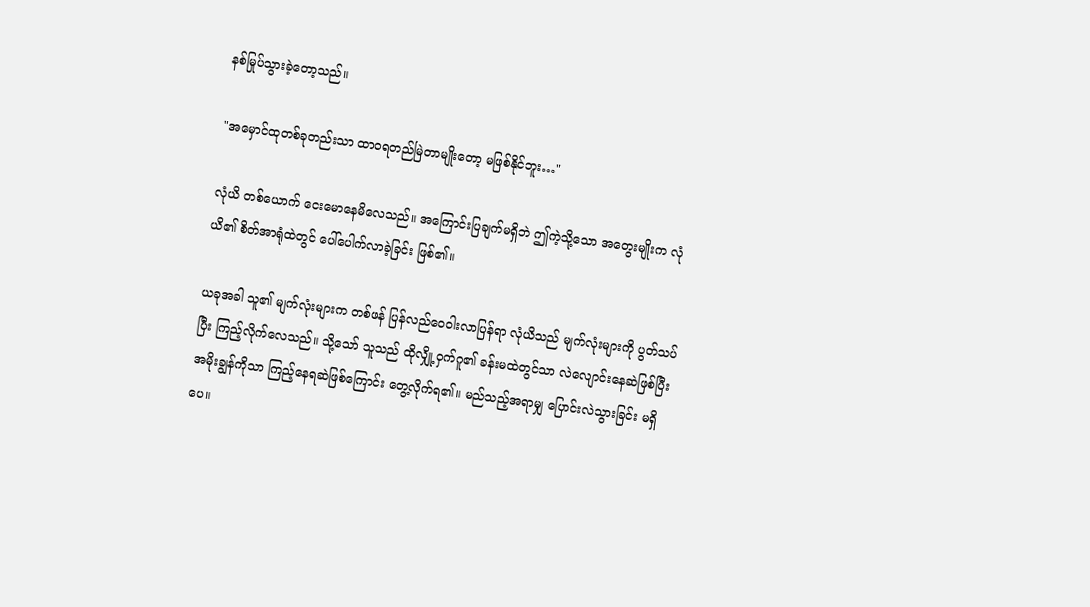နစ်မြုပ်သွားခဲ့တော့သည်။

"အမှောင်ထုတစ်ခုတည်းသာ ထာဝရတည်မြဲတာမျိုးတော့ မဖြစ်နိုင်ဘူး…"

လုံယိ တစ်ယောက် ငေးမောနေမိလေသည်။ အကြောင်းပြချက်မရှိဘဲ ဤကဲ့သို့သော အတွေးမျိုးက လုံယိ၏ စိတ်အာရုံထဲတွင် ပေါ်ပေါက်လာခဲ့ခြင်း ဖြစ်၏။

ယခုအခါ သူ၏ မျက်လုံးများက တစ်ဖန် ပြန်လည်ဝေဝါးလာပြန်ရာ လုံယိသည် မျက်လုံးများကို ပွတ်သပ်ပြီး ကြည့်လိုက်လေသည်။ သို့သော် သူသည် ထိုလျှို့ဝှက်ဂူ၏ ခန်းမထဲတွင်သာ လဲလျောင်းနေဆဲဖြစ်ပြီး အမိုးချွန်ကိုသာ ကြည့်နေရဆဲဖြစ်ကြောင်း တွေ့လိုက်ရ၏။ မည်သည့်အရာမျှ ပြောင်းလဲသွားခြင်း မရှိပေ။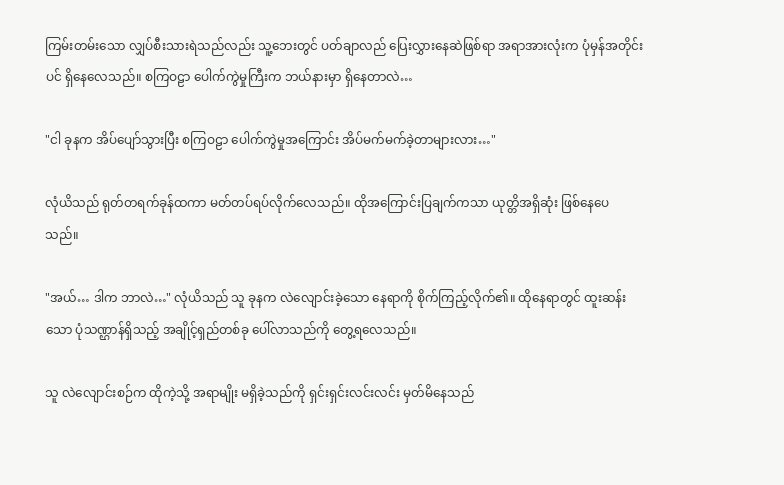ကြမ်းတမ်းသော လျှပ်စီးသားရဲသည်လည်း သူ့ဘေးတွင် ပတ်ချာလည် ပြေးလွှားနေဆဲဖြစ်ရာ အရာအားလုံးက ပုံမှန်အတိုင်းပင် ရှိနေလေသည်။ စကြဝဠာ ပေါက်ကွဲမှုကြီးက ဘယ်နားမှာ ရှိနေတာလဲ…

"ငါ ခုနက အိပ်ပျော်သွားပြီး စကြဝဠာ ပေါက်ကွဲမှုအကြောင်း အိပ်မက်မက်ခဲ့တာများလား…"

လုံယိသည် ရုတ်တရက်ခုန်ထကာ မတ်တပ်ရပ်လိုက်လေသည်။ ထိုအကြောင်းပြချက်ကသာ ယုတ္တိအရှိဆုံး ဖြစ်နေပေသည်။

"အယ်… ဒါက ဘာလဲ…" လုံယိသည် သူ ခုနက လဲလျောင်းခဲ့သော နေရာကို စိုက်ကြည့်လိုက်၏။ ထိုနေရာတွင် ထူးဆန်းသော ပုံသဏ္ဌာန်ရှိသည့် အချိုင့်ရှည်တစ်ခု ပေါ်လာသည်ကို တွေ့ရလေသည်။

သူ လဲလျောင်းစဉ်က ထိုကဲ့သို့ အရာမျိုး မရှိခဲ့သည်ကို ရှင်းရှင်းလင်းလင်း မှတ်မိနေသည်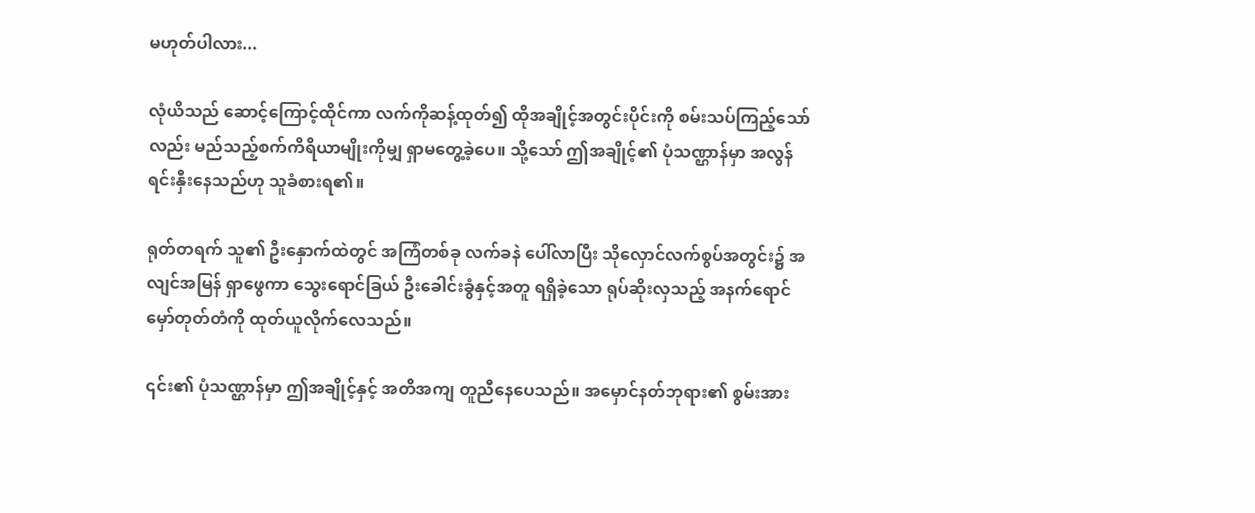မဟုတ်ပါလား...

လုံယိသည် ဆောင့်ကြောင့်ထိုင်ကာ လက်ကိုဆန့်ထုတ်၍ ထိုအချိုင့်အတွင်းပိုင်းကို စမ်းသပ်ကြည့်သော်လည်း မည်သည့်စက်ကိရိယာမျိုးကိုမျှ ရှာမတွေ့ခဲ့ပေ။ သို့သော် ဤအချိုင့်၏ ပုံသဏ္ဌာန်မှာ အလွန်ရင်းနှီးနေသည်ဟု သူခံစားရ၏။

ရုတ်တရက် သူ၏ ဦးနှောက်ထဲတွင် အကြံတစ်ခု လက်ခနဲ ပေါ်လာပြီး သိုလှောင်လက်စွပ်အတွင်း၌ အလျင်အမြန် ရှာဖွေကာ သွေးရောင်ခြယ် ဦးခေါင်းခွံနှင့်အတူ ရရှိခဲ့သော ရုပ်ဆိုးလှသည့် အနက်ရောင် မှော်တုတ်တံကို ထုတ်ယူလိုက်လေသည်။

၎င်း၏ ပုံသဏ္ဌာန်မှာ ဤအချိုင့်နှင့် အတိအကျ တူညီနေပေသည်။ အမှောင်နတ်ဘုရား၏ စွမ်းအား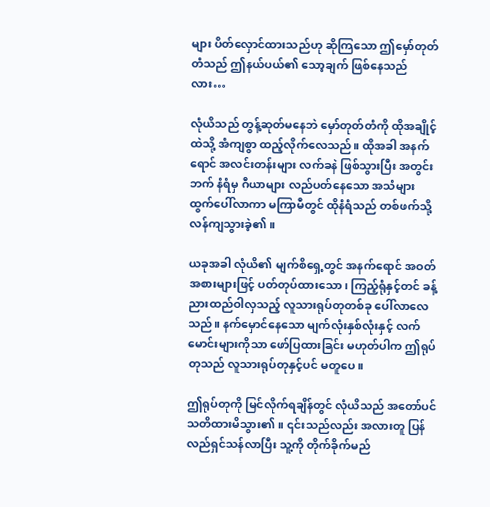များ ပိတ်လှောင်ထားသည်ဟု ဆိုကြသော ဤမှော်တုတ်တံသည် ဤနယ်ပယ်၏ သော့ချက် ဖြစ်နေသည်လား…

လုံယိသည် တွန့်ဆုတ်မနေဘဲ မှော်တုတ်တံကို ထိုအချိုင့်ထဲသို့ အံကျစွာ ထည့်လိုက်လေသည်။ ထိုအခါ အနက်ရောင် အလင်းတန်းများ လက်ခနဲ ဖြစ်သွားပြီး အတွင်းဘက် နံရံမှ ဂီယာများ လည်ပတ်နေသော အသံများ ထွက်ပေါ်လာကာ မကြာမီတွင် ထိုနံရံသည် တစ်ဖက်သို့ လန်ကျသွားခဲ့၏။

ယခုအခါ လုံယိ၏ မျက်စိရှေ့တွင် အနက်ရောင် အဝတ်အစားများဖြင့် ပတ်တုပ်ထားသော၊ ကြည့်ရုံနှင့်တင် ခန့်ညားထည်ဝါလှသည့် လူသားရုပ်တုတစ်ခု ပေါ်လာလေသည်။ နက်မှောင်နေသော မျက်လုံးနှစ်လုံးနှင့် လက်မောင်းများကိုသာ ဖော်ပြထားခြင်း မဟုတ်ပါက ဤရုပ်တုသည် လူသားရုပ်တုနှင့်ပင် မတူပေ။

ဤရုပ်တုကို မြင်လိုက်ရချိန်တွင် လုံယိသည် အတော်ပင် သတိထားမိသွား၏။ ၎င်းသည်လည်း အလားတူ ပြန်လည်ရှင်သန်လာပြီး သူ့ကို တိုက်ခိုက်မည်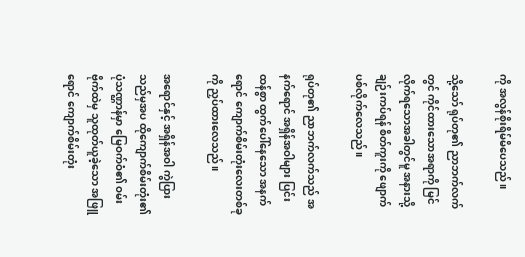ကို အလွန်စိုးရိမ်မိပေသည်။

သို့သော် ရုပ်တု၏ ညာဘက်လက်တွင် ကိုင်ထားသောအရာကို မြင်လိုက်ရသောအခါတွင်မူ အနားသို့ ချဉ်းကပ်ရန် စိတ်ကူးကို ဖျောက်ပစ်လိုက်လေသည်။

ရုပ်တု၏ ညာဘက်လက်သည် အနက်ရောင် အရှိန်အဝါများ ပြင်းထန်စွာ ထွက်ပေါ်နေသော အနက်ရောင် ကျောက်စိမ်းတုံးလေးတစ်ခုကို ညှပ်ထားလေသည်။

အရောင်နှင့် အရှိန်အဝါ ကွဲပြားသည်မှအပ ထိုကျောက်စိမ်းတုံး၏ ပုံသဏ္ဌာန်မှာ မြေဝက်ဝံ၏ ဝမ်းဗိုက်ထဲမှ သူထုတ်ယူခဲ့သော အဖြူရောင် ကျောက်စိမ်းတုံး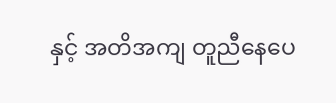နှင့် အတိအကျ တူညီနေပေ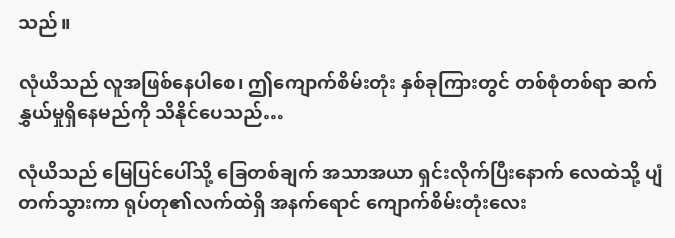သည်။

လုံယိသည် လူအဖြစ်နေပါစေ၊ ဤကျောက်စိမ်းတုံး နှစ်ခုကြားတွင် တစ်စုံတစ်ရာ ဆက်နွှယ်မှုရှိနေမည်ကို သိနိုင်ပေသည်…

လုံယိသည် မြေပြင်ပေါ်သို့ ခြေတစ်ချက် အသာအယာ ရှင်းလိုက်ပြီးနောက် လေထဲသို့ ပျံတက်သွားကာ ရုပ်တု၏လက်ထဲရှိ အနက်ရောင် ကျောက်စိမ်းတုံးလေး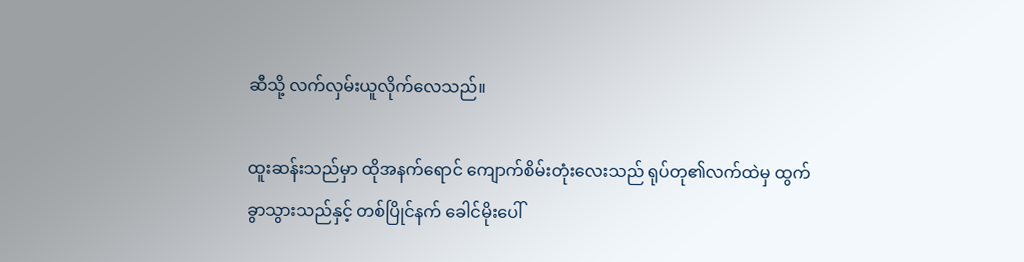ဆီသို့ လက်လှမ်းယူလိုက်လေသည်။

ထူးဆန်းသည်မှာ ထိုအနက်ရောင် ကျောက်စိမ်းတုံးလေးသည် ရုပ်တု၏လက်ထဲမှ ထွက်ခွာသွားသည်နှင့် တစ်ပြိုင်နက် ခေါင်မိုးပေါ်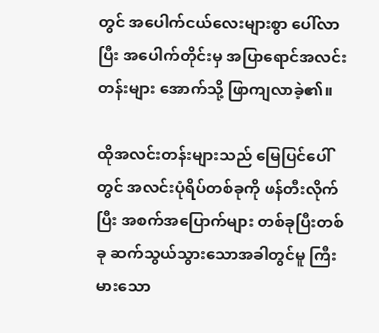တွင် အပေါက်ငယ်လေးများစွာ ပေါ်လာပြီး အပေါက်တိုင်းမှ အပြာရောင်အလင်းတန်းများ အောက်သို့ ဖြာကျလာခဲ့၏။

ထိုအလင်းတန်းများသည် မြေပြင်ပေါ်တွင် အလင်းပုံရိပ်တစ်ခုကို ဖန်တီးလိုက်ပြီး အစက်အပြောက်များ တစ်ခုပြီးတစ်ခု ဆက်သွယ်သွားသောအခါတွင်မူ ကြီးမားသော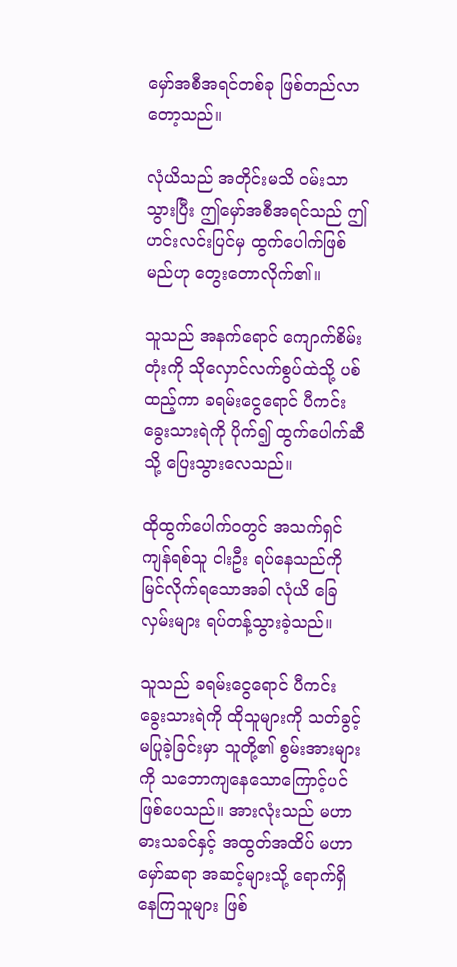မှော်အစီအရင်တစ်ခု ဖြစ်တည်လာတော့သည်။

လုံယိသည် အတိုင်းမသိ ဝမ်းသာသွားပြီး ဤမှော်အစီအရင်သည် ဤဟင်းလင်းပြင်မှ ထွက်ပေါက်ဖြစ်မည်ဟု တွေးတောလိုက်၏။

သူသည် အနက်ရောင် ကျောက်စိမ်းတုံးကို သိုလှောင်လက်စွပ်ထဲသို့ ပစ်ထည့်ကာ ခရမ်းငွေရောင် ပီကင်းခွေးသားရဲကို ပိုက်၍ ထွက်ပေါက်ဆီသို့ ပြေးသွားလေသည်။

ထိုထွက်ပေါက်ဝတွင် အသက်ရှင်ကျန်ရစ်သူ ငါးဦး ရပ်နေသည်ကို မြင်လိုက်ရသောအခါ လုံယိ ခြေလှမ်းများ ရပ်တန့်သွားခဲ့သည်။

သူသည် ခရမ်းငွေရောင် ပီကင်းခွေးသားရဲကို ထိုသူများကို သတ်ခွင့်မပြုခဲ့ခြင်းမှာ သူတို့၏ စွမ်းအားများကို သဘောကျနေသောကြောင့်ပင် ဖြစ်ပေသည်။ အားလုံးသည် မဟာဓားသခင်နှင့် အထွတ်အထိပ် မဟာမှော်ဆရာ အဆင့်များသို့ ရောက်ရှိနေကြသူများ ဖြစ်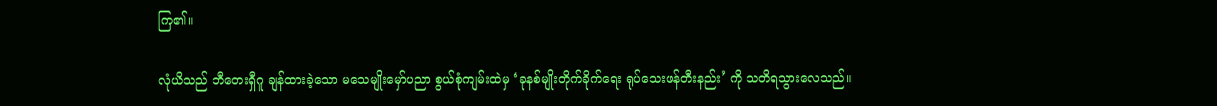ကြ၏။

လုံယိသည် ဘီတေးရှီဂူ ချန်ထားခဲ့သော မသေမျိုးမှော်ပညာ စွယ်စုံကျမ်းထဲမှ ‘ခုနစ်မျိုးတိုက်ခိုက်ရေး ရုပ်သေးဖန်တီးနည်း’ ကို သတိရသွားလေသည်။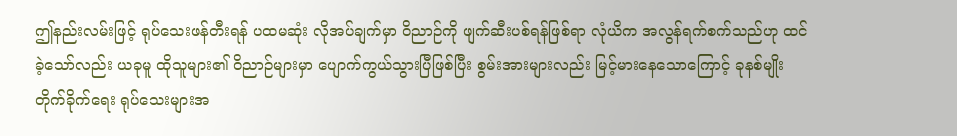ဤနည်းလမ်းဖြင့် ရုပ်သေးဖန်တီးရန် ပထမဆုံး လိုအပ်ချက်မှာ ဝိညာဉ်ကို ဖျက်ဆီးပစ်ရန်ဖြစ်ရာ လုံယိက အလွန်ရက်စက်သည်ဟု ထင်ခဲ့သော်လည်း ယခုမူ ထိုသူများ၏ ဝိညာဉ်များမှာ ပျောက်ကွယ်သွားပြီဖြစ်ပြီး စွမ်းအားများလည်း မြင့်မားနေသောကြောင့် ခုနစ်မျိုးတိုက်ခိုက်ရေး ရုပ်သေးများအ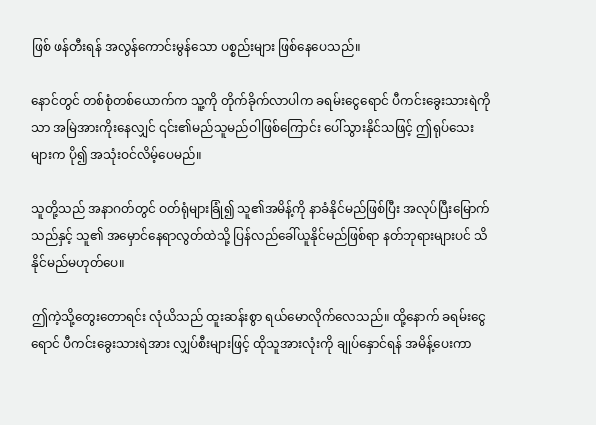ဖြစ် ဖန်တီးရန် အလွန်ကောင်းမွန်သော ပစ္စည်းများ ဖြစ်နေပေသည်။

နောင်တွင် တစ်စုံတစ်ယောက်က သူ့ကို တိုက်ခိုက်လာပါက ခရမ်းငွေရောင် ပီကင်းခွေးသားရဲကိုသာ အမြဲအားကိုးနေလျှင် ၎င်း၏မည်သူမည်ဝါဖြစ်ကြောင်း ပေါ်သွားနိုင်သဖြင့် ဤရုပ်သေးများက ပို၍ အသုံးဝင်လိမ့်ပေမည်။

သူတို့သည် အနာဂတ်တွင် ဝတ်ရုံများခြုံ၍ သူ၏အမိန့်ကို နာခံနိုင်မည်ဖြစ်ပြီး အလုပ်ပြီးမြောက်သည်နှင့် သူ၏ အမှောင်နေရာလွတ်ထဲသို့ ပြန်လည်ခေါ်ယူနိုင်မည်ဖြစ်ရာ နတ်ဘုရားများပင် သိနိုင်မည်မဟုတ်ပေ။

ဤကဲ့သို့တွေးတောရင်း လုံယိသည် ထူးဆန်းစွာ ရယ်မောလိုက်လေသည်။ ထို့နောက် ခရမ်းငွေရောင် ပီကင်းခွေးသားရဲအား လျှပ်စီးများဖြင့် ထိုသူအားလုံးကို ချုပ်နှောင်ရန် အမိန့်ပေးကာ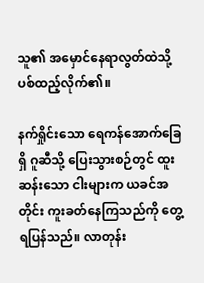သူ၏ အမှောင်နေရာလွတ်ထဲသို့ ပစ်ထည့်လိုက်၏။

နက်ရှိုင်းသော ရေကန်အောက်ခြေရှိ ဂူဆီသို့ ပြေးသွားစဉ်တွင် ထူးဆန်းသော ငါးများက ယခင်အတိုင်း ကူးခတ်နေကြသည်ကို တွေ့ရပြန်သည်။ လာတုန်း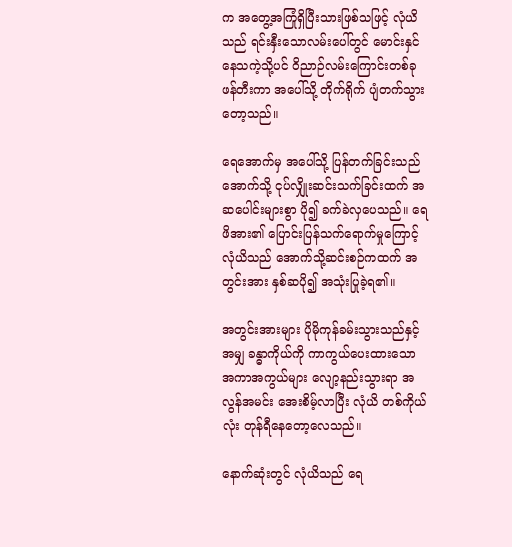က အတွေ့အကြုံရှိပြီးသားဖြစ်သဖြင့် လုံယိသည် ရင်းနှီးသောလမ်းပေါ်တွင် မောင်းနှင်နေသကဲ့သို့ပင် ဝိညာဉ်လမ်းကြောင်းတစ်ခု ဖန်တီးကာ အပေါ်သို့ တိုက်ရိုက် ပျံတက်သွားတော့သည်။

ရေအောက်မှ အပေါ်သို့ ပြန်တက်ခြင်းသည် အောက်သို့ ငုပ်လျှိုးဆင်းသက်ခြင်းထက် အဆပေါင်းများစွာ ပို၍ ခက်ခဲလှပေသည်။ ရေဖိအား၏ ပြောင်းပြန်သက်ရောက်မှုကြောင့် လုံယိသည် အောက်သို့ဆင်းစဉ်ကထက် အတွင်းအား နှစ်ဆပို၍ အသုံးပြုခဲ့ရ၏။

အတွင်းအားများ ပိုမိုကုန်ခမ်းသွားသည်နှင့်အမျှ ခန္ဓာကိုယ်ကို ကာကွယ်ပေးထားသော အကာအကွယ်များ လျော့နည်းသွားရာ အလွန်အမင်း အေးစိမ့်လာပြီး လုံယိ တစ်ကိုယ်လုံး တုန်ရီနေတော့လေသည်။

နောက်ဆုံးတွင် လုံယိသည် ရေ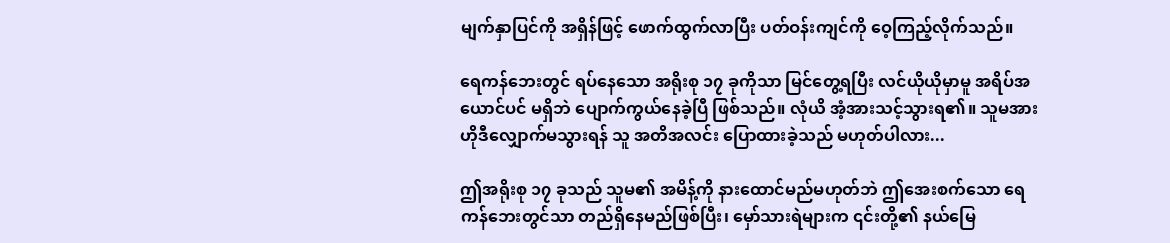မျက်နှာပြင်ကို အရှိန်ဖြင့် ဖောက်ထွက်လာပြီး ပတ်ဝန်းကျင်ကို ဝေ့ကြည့်လိုက်သည်။

ရေကန်ဘေးတွင် ရပ်နေသော အရိုးစု ၁၇ ခုကိုသာ မြင်တွေ့ရပြီး လင်ယိုယိုမှာမူ အရိပ်အယောင်ပင် မရှိဘဲ ပျောက်ကွယ်နေခဲ့ပြီ ဖြစ်သည်။ လုံယိ အံ့အားသင့်သွားရ၏။ သူမအား ဟိုဒီလျှောက်မသွားရန် သူ အတိအလင်း ပြောထားခဲ့သည် မဟုတ်ပါလား...

ဤအရိုးစု ၁၇ ခုသည် သူမ၏ အမိန့်ကို နားထောင်မည်မဟုတ်ဘဲ ဤအေးစက်သော ရေကန်ဘေးတွင်သာ တည်ရှိနေမည်ဖြစ်ပြီး၊ မှော်သားရဲများက ၎င်းတို့၏ နယ်မြေ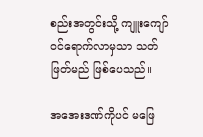စည်းအတွင်းသို့ ကျူးကျော်ဝင်ရောက်လာမှသာ သတ်ဖြတ်မည် ဖြစ်ပေသည်။

အအေးဒဏ်ကိုပင် မဖြေ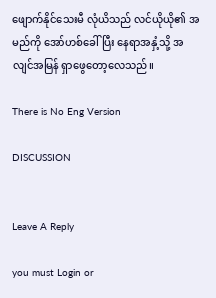ဖျောက်နိုင်သေးမီ လုံယိသည် လင်ယိုယို၏ အမည်ကို အော်ဟစ်ခေါ်ပြီး နေရာအနှံ့သို့ အလျင်အမြန် ရှာဖွေတော့လေသည်။

There is No Eng Version

DISCUSSION


Leave A Reply

you must Login or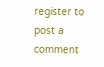register to post a comment